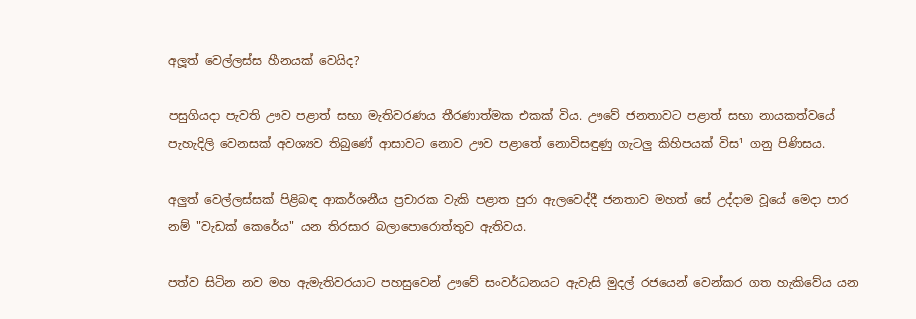අලූත් වෙල්ලස්‌ස හීනයක්‌ වෙයිද?

පසුගියදා පැවති ඌව පළාත් සභා මැතිවරණය තීරණාත්මක එකක්‌ විය. ඌවේ ජනතාවට පළාත් සභා නායකත්වයේ පැහැදිලි වෙනසක්‌ අවශ්‍යව තිබුණේ ආසාවට නොව ඌව පළාතේ නොවිසඳුණු ගැටලු කිහිපයක්‌ විස¹ ගනු පිණිසය.

අලුත් වෙල්ලස්‌සක්‌ පිළිබඳ ආකර්ශනීය ප්‍රචාරක වැකි පළාත පුරා ඇලවෙද්දී ජනතාව මහත් සේ උද්දාම වූයේ මෙදා පාර නම් "වැඩක්‌ කෙරේය" යන තිරසාර බලාපොරොත්තුව ඇතිවය.

පත්ව සිටින නව මහ ඇමැතිවරයාට පහසුවෙන් ඌවේ සංවර්ධනයට ඇවැසි මුදල් රජයෙන් වෙන්කර ගත හැකිවේය යන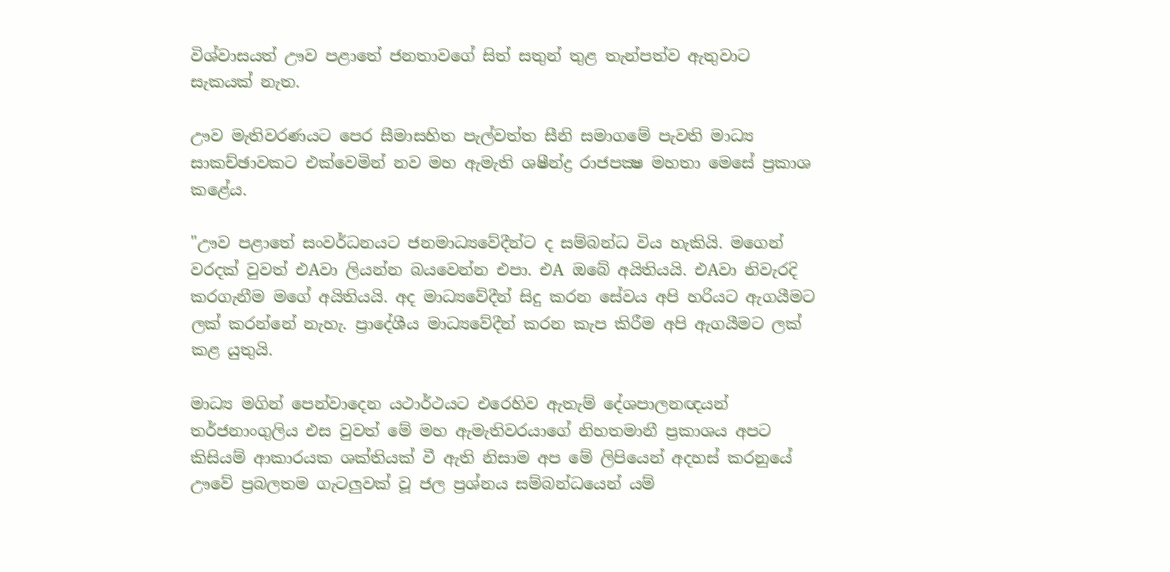විශ්වාසයත් ඌව පළාතේ ජනතාවගේ සිත් සතුන් තුළ තැන්පත්ව ඇතුවාට සැකයක්‌ නැත.

ඌව මැතිවරණයට පෙර සීමාසහිත පැල්වත්ත සීනි සමාගමේ පැවති මාධ්‍ය සාකච්ඡාවකට එක්‌වෙමින් නව මහ ඇමැති ශෂීන්ද්‍ර රාජපක්‍ෂ මහතා මෙසේ ප්‍රකාශ කළේය.

"ඌව පළාතේ සංවර්ධනයට ජනමාධ්‍යවේදීන්ට ද සම්බන්ධ විය හැකියි. මගෙන් වරදක්‌ වුවත් එAවා ලියන්න බයවෙන්න එපා. එA ඔබේ අයිතියයි. එAවා නිවැරදි කරගැනීම මගේ අයිතියයි. අද මාධ්‍යවේදීන් සිදු කරන සේවය අපි හරියට ඇගයීමට ලක්‌ කරන්නේ නැහැ. ප්‍රාදේශීය මාධ්‍යවේදීන් කරන කැප කිරීම අපි ඇගයීමට ලක්‌ කළ යුතුයි.

මාධ්‍ය මගින් පෙන්වාදෙන යථාර්ථයට එරෙහිව ඇතැම් දේශපාලනඥයන් තර්ජනාංගුලිය එස වුවත් මේ මහ ඇමැතිවරයාගේ නිහතමානී ප්‍රකාශය අපට කිසියම් ආකාරයක ශක්‌තියක්‌ වී ඇති නිසාම අප මේ ලිපියෙන් අදහස්‌ කරනුයේ ඌවේ ප්‍රබලතම ගැටලුවක්‌ වූ ජල ප්‍රශ්නය සම්බන්ධයෙන් යම්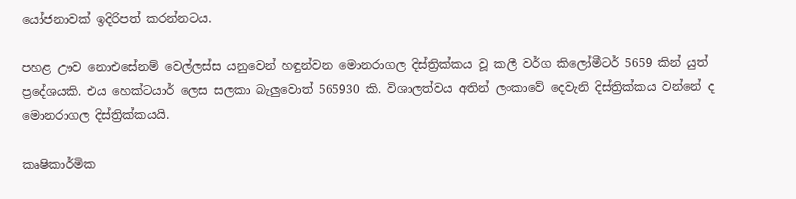යෝජනාවක්‌ ඉදිරිපත් කරන්නටය.

පහළ ඌව නොඑසේනම් වෙල්ලස්‌ස යනුවෙන් හඳුන්වන මොනරාගල දිස්‌ත්‍රික්‌කය වූ කලී වර්ග කිලෝමීටර් 5659 කින් යුත් ප්‍රදේශයකි. එය හෙක්‌ටයාර් ලෙස සලකා බැලුවොත් 565930 කි. විශාලත්වය අතින් ලංකාවේ දෙවැනි දිස්‌ත්‍රික්‌කය වන්නේ ද මොනරාගල දිස්‌ත්‍රික්‌කයයි.

කෘෂිකාර්මික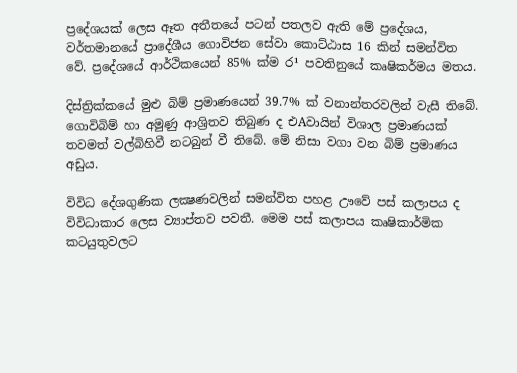ප්‍රදේශයක්‌ ලෙස ඈත අතීතයේ පටන් පතලව ඇති මේ ප්‍රදේශය, වර්තමානයේ ප්‍රාදේශීය ගොවිජන සේවා කොට්‌ඨාස 16 කින් සමන්විත වේ. ප්‍රදේශයේ ආර්ථිකයෙන් 85% ක්‌ම ර¹ පවතිනුයේ කෘෂිකර්මය මතය.

දිස්‌ත්‍රික්‌කයේ මුළු බිම් ප්‍රමාණයෙන් 39.7% ක්‌ වනාන්තරවලින් වැසී තිබේ. ගොවිබිම් හා අමුණු ආශ්‍රිතව තිබුණ ද එAවායින් විශාල ප්‍රමාණයක්‌ තවමත් වල්බිහිවී නටබුන් වී තිබේ. මේ නිසා වගා වන බිම් ප්‍රමාණය අඩුය.

විවිධ දේශගුණික ලක්‍ෂණවලින් සමන්විත පහළ ඌවේ පස්‌ කලාපය ද විවිධාකාර ලෙස ව්‍යාප්තව පවතී. මෙම පස්‌ කලාපය කෘෂිකාර්මික කටයුතුවලට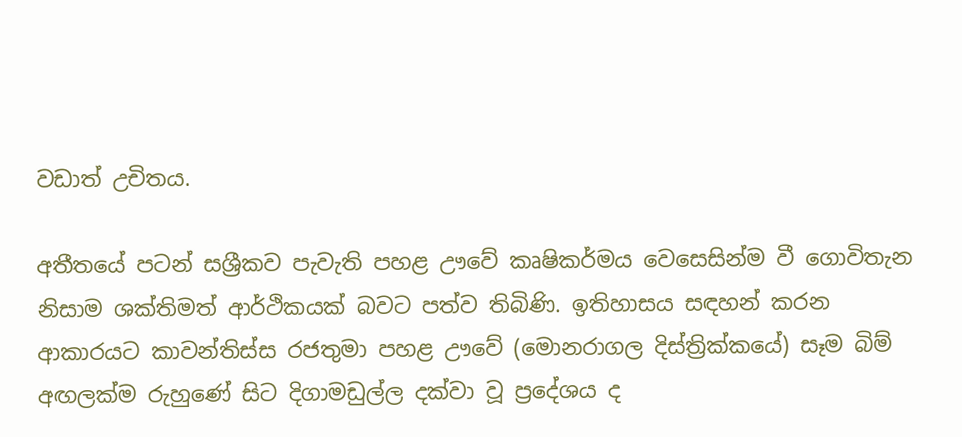වඩාත් උචිතය.

අතීතයේ පටන් සශ්‍රීකව පැවැති පහළ ඌවේ කෘෂිකර්මය වෙසෙසින්ම වී ගොවිතැන නිසාම ශක්‌තිමත් ආර්ථිකයක්‌ බවට පත්ව තිබිණි. ඉතිහාසය සඳහන් කරන ආකාරයට කාවන්තිස්‌ස රජතුමා පහළ ඌවේ (මොනරාගල දිස්‌ත්‍රික්‌කයේ) සෑම බිම් අඟලක්‌ම රුහුණේ සිට දිගාමඩුල්ල දක්‌වා වූ ප්‍රදේශය ද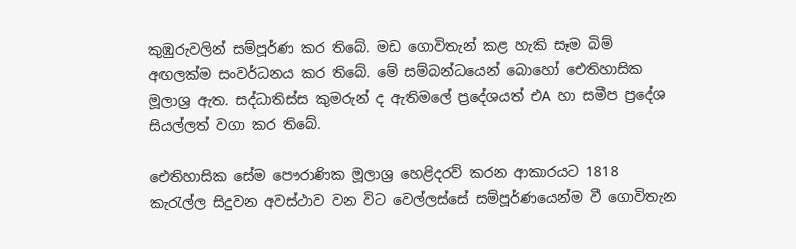කුඹුරුවලින් සම්පූර්ණ කර තිබේ. මඩ ගොවිතැන් කළ හැකි සෑම බිම් අඟලක්‌ම සංවර්ධනය කර තිබේ. මේ සම්බන්ධයෙන් බොහෝ ඓතිහාසික මූලාශ්‍ර ඇත. සද්ධාතිස්‌ස කුමරුන් ද ඇතිමලේ ප්‍රදේශයත් එA හා සමීප ප්‍රදේශ සියල්ලත් වගා කර තිබේ.

ඓතිහාසික සේම පෞරාණික මූලාශ්‍ර හෙළිදරව් කරන ආකාරයට 1818 කැරැල්ල සිදුවන අවස්‌ථාව වන විට වෙල්ලස්‌සේ සම්පූර්ණයෙන්ම වී ගොවිතැන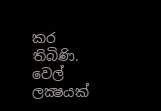කර තිබිණි. වෙල් ලක්‍ෂයක්‌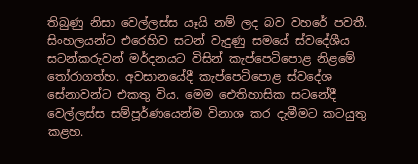තිබුණු නිසා වෙල්ලස්‌ස යෑයි නම් ලද බව වහරේ පවතී. සිංහලයන්ට එරෙහිව සටන් වැදුණු සමයේ ස්‌වදේශීය සටන්කරුවන් මර්දනයට විසින් කැප්පෙටිපොළ නිළමේ තෝරාගත්හ. අවසානයේදී කැප්පෙටිපොළ ස්‌වදේශ සේනාවන්ට එකතු විය. මෙම ඓතිහාසික සටනේදී වෙල්ලස්‌ස සම්පූර්ණයෙන්ම විනාශ කර දැමීමට කටයුතු කළහ.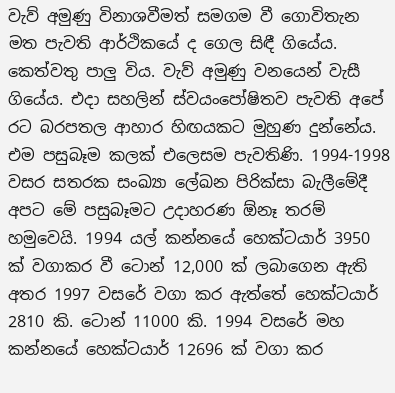වැව් අමුණු විනාශවීමත් සමගම වී ගොවිතැන මත පැවති ආර්ථිකයේ ද ගෙල සිඳී ගියේය. කෙත්වතු පාලු විය. වැව් අමුණු වනයෙන් වැසී ගියේය. එදා සහලින් ස්‌වයංපෝෂිතව පැවති අපේ රට බරපතල ආහාර හිඟයකට මුහුණ දුන්නේය. එම පසුබෑම කලක්‌ එලෙසම පැවතිණි. 1994-1998 වසර සතරක සංඛ්‍යා ලේඛන පිරික්‌සා බැලීමේදී අපට මේ පසුබෑමට උදාහරණ ඕනෑ තරම් හමුවෙයි. 1994 යල් කන්නයේ හෙක්‌ටයාර් 3950 ක්‌ වගාකර වී ටොන් 12,000 ක්‌ ලබාගෙන ඇති අතර 1997 වසරේ වගා කර ඇත්තේ හෙක්‌ටයාර් 2810 කි. ටොන් 11000 කි. 1994 වසරේ මහ කන්නයේ හෙක්‌ටයාර් 12696 ක්‌ වගා කර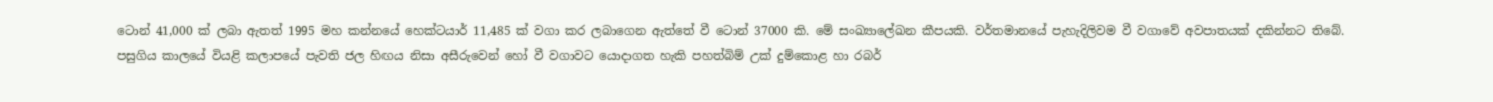ටොන් 41,000 ක්‌ ලබා ඇතත් 1995 මහ කන්නයේ හෙක්‌ටයාර් 11,485 ක්‌ වගා කර ලබාගෙන ඇත්තේ වී ටොන් 37000 කි. මේ සංඛ්‍යාලේඛන කීපයකි. වර්තමානයේ පැහැදිලිවම වී වගාවේ අවපාතයක්‌ දකින්නට තිබේ. පසුගිය කාලයේ වියළි කලාපයේ පැවති ජල හිඟය නිසා අසීරුවෙන් හෝ වී වගාවට යොදාගත හැකි පහත්බිම් උක්‌ දුම්කොළ හා රබර්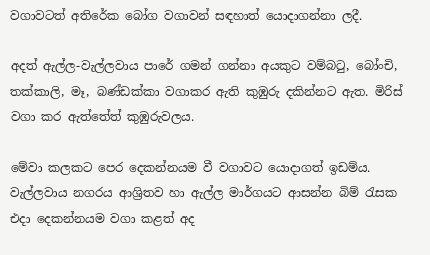වගාවටත් අතිරේක බෝග වගාවන් සඳහාත් යොදාගන්නා ලදී.

අදත් ඇල්ල-වැල්ලවාය පාරේ ගමන් ගන්නා අයකුට වම්බටු, බෝංචි, තක්‌කාලි, මෑ, බණ්‌ඩක්‌කා වගාකර ඇති කුඹුරු දකින්නට ඇත. මිරිස්‌ වගා කර ඇත්තේත් කුඹුරුවලය.

මේවා කලකට පෙර දෙකන්නයම වී වගාවට යොදාගත් ඉඩම්ය. වැල්ලවාය නගරය ආශ්‍රිතව හා ඇල්ල මාර්ගයට ආසන්න බිම් රැසක එදා දෙකන්නයම වගා කළත් අද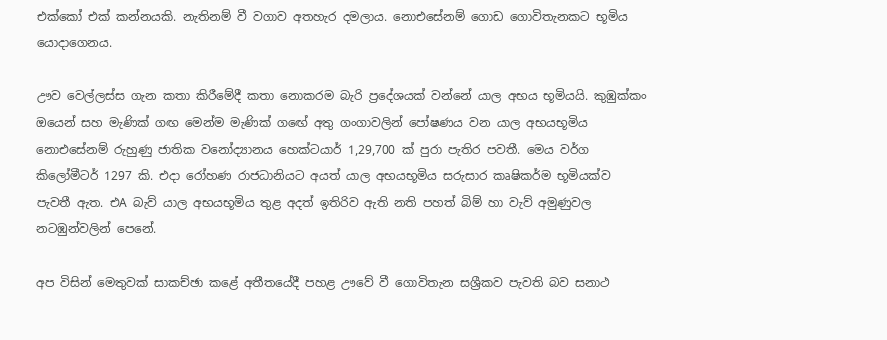එක්‌කෝ එක්‌ කන්නයකි. නැතිනම් වී වගාව අතහැර දමලාය. නොඑසේනම් ගොඩ ගොවිතැනකට භූමිය යොදාගෙනය.

ඌව වෙල්ලස්‌ස ගැන කතා කිරීමේදී කතා නොකරම බැරි ප්‍රදේශයක්‌ වන්නේ යාල අභය භූමියයි. කුඹුක්‌කං ඔයෙන් සහ මැණික්‌ ගඟ මෙන්ම මැණික්‌ ගඟේ අතු ගංගාවලින් පෝෂණය වන යාල අභයභූමිය නොඑසේනම් රුහුණු ජාතික වනෝද්‍යානය හෙක්‌ටයාර් 1,29,700 ක්‌ පුරා පැතිර පවතී. මෙය වර්ග කිලෝමීටර් 1297 කි. එදා රෝහණ රාජධානියට අයත් යාල අභයභූමිය සරුසාර කෘෂිකර්ම භූමියක්‌ව පැවතී ඇත. එA බැව් යාල අභයභූමිය තුළ අදත් ඉතිරිව ඇති නති පහත් බිම් හා වැව් අමුණුවල නටඹුන්වලින් පෙනේ.

අප විසින් මෙතුවක්‌ සාකච්ඡා කළේ අතීතයේදී පහළ ඌවේ වී ගොවිතැන සශ්‍රීකව පැවති බව සනාථ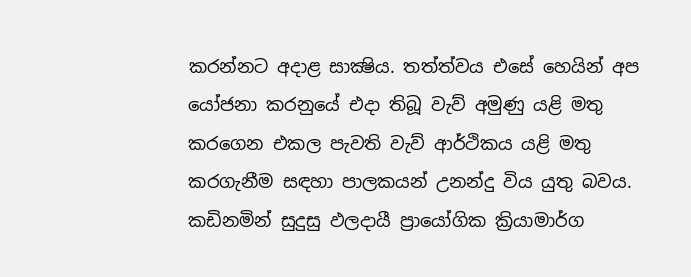කරන්නට අදාළ සාක්‍ෂිය. තත්ත්වය එසේ හෙයින් අප යෝජනා කරනුයේ එදා තිබූ වැව් අමුණු යළි මතු කරගෙන එකල පැවති වැව් ආර්ථිකය යළි මතු කරගැනීම සඳහා පාලකයන් උනන්දු විය යුතු බවය. කඩිනමින් සුදුසු ඵලදායී ප්‍රායෝගික ක්‍රියාමාර්ග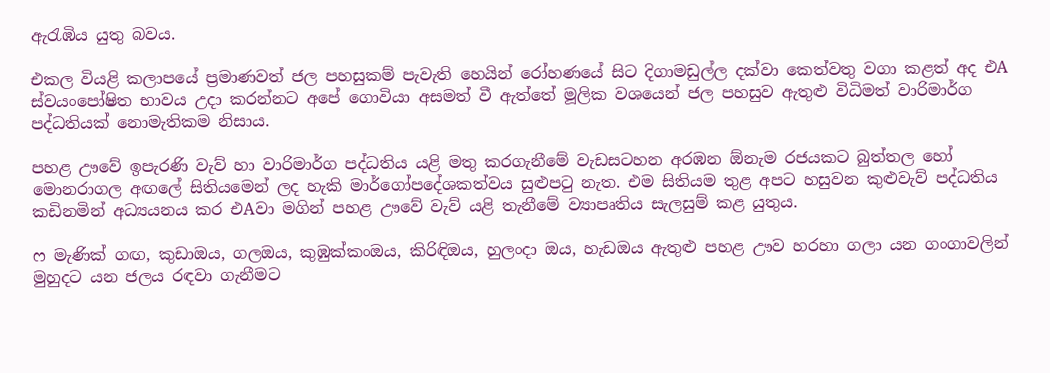ඇරැඹිය යුතු බවය.

එකල වියළි කලාපයේ ප්‍රමාණවත් ජල පහසුකම් පැවැති හෙයින් රෝහණයේ සිට දිගාමඩුල්ල දක්‌වා කෙත්වතු වගා කළත් අද එA ස්‌වයංපෝෂිත භාවය උදා කරන්නට අපේ ගොවියා අසමත් වී ඇත්තේ මූලික වශයෙන් ජල පහසුව ඇතුළු විධිමත් වාරිමාර්ග පද්ධතියක්‌ නොමැතිකම නිසාය.

පහළ ඌවේ ඉපැරණි වැව් හා වාරිමාර්ග පද්ධතිය යළි මතු කරගැනීමේ වැඩසටහන අරඹන ඕනැම රජයකට බුත්තල හෝ මොනරාගල අඟලේ සිතියමෙන් ලද හැකි මාර්ගෝපදේශකත්වය සුළුපටු නැත. එම සිතියම තුළ අපට හසුවන කුළුවැව් පද්ධතිය කඩිනමින් අධ්‍යයනය කර එAවා මගින් පහළ ඌවේ වැව් යළි තැනීමේ ව්‍යාපෘතිය සැලසුම් කළ යුතුය.

ෆ මැණික්‌ ගඟ, කුඩාඔය, ගලඔය, කුඹුක්‌කංඔය, කිරිඳිඔය, හුලංදා ඔය, හැඩඔය ඇතුළු පහළ ඌව හරහා ගලා යන ගංගාවලින් මුහුදට යන ජලය රඳවා ගැනීමට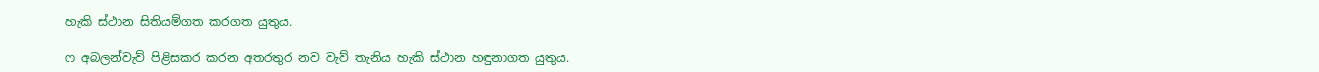හැකි ස්‌ථාන සිතියම්ගත කරගත යුතුය.

ෆ අබලන්වැව් පිළිසකර කරන අතරතුර නව වැව් තැනිය හැකි ස්‌ථාන හඳුනාගත යුතුය.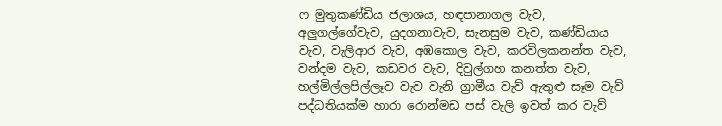ෆ මුතුකණ්‌ඩිය ජලාශය, හඳපානාගල වැව, අලුගල්ගේවැව, යුදගනාවැව, සැනසුම වැව, කණ්‌ඩියාය වැව, වැලිආර වැව, අඹකොල වැව, කරවිලකනන්ත වැව, වන්දම වැව, කඩවර වැව, දිවුල්ගහ කනත්ත වැව, හල්මිල්ලපිල්ලෑව වැව වැනි ග්‍රාමීය වැව් ඇතුළු සෑම වැව් පද්ධතියක්‌ම හාරා රොන්මඩ පස්‌ වැලි ඉවත් කර වැව්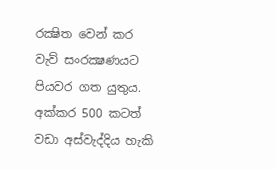රක්‍ෂිත වෙන් කර වැව් සංරක්‍ෂණයට පියවර ගත යුතුය. අක්‌කර 500 කටත් වඩා අස්‌වැද්දිය හැකි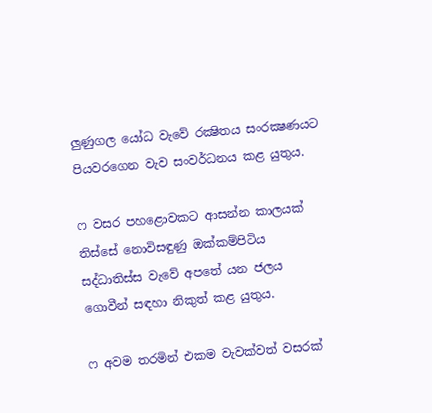ලුණුගල යෝධ වැවේ රක්‍ෂිතය සංරක්‍ෂණයට පියවරගෙන වැව සංවර්ධනය කළ යුතුය.

ෆ වසර පහළොවකට ආසන්න කාලයක්‌ තිස්‌සේ නොවිසඳුණු ඔක්‌කම්පිටිය සද්ධාතිස්‌ස වැවේ අපතේ යන ජලය ගොවීන් සඳහා නිකුත් කළ යුතුය.

ෆ අවම තරමින් එකම වැවක්‌වත් වසරක්‌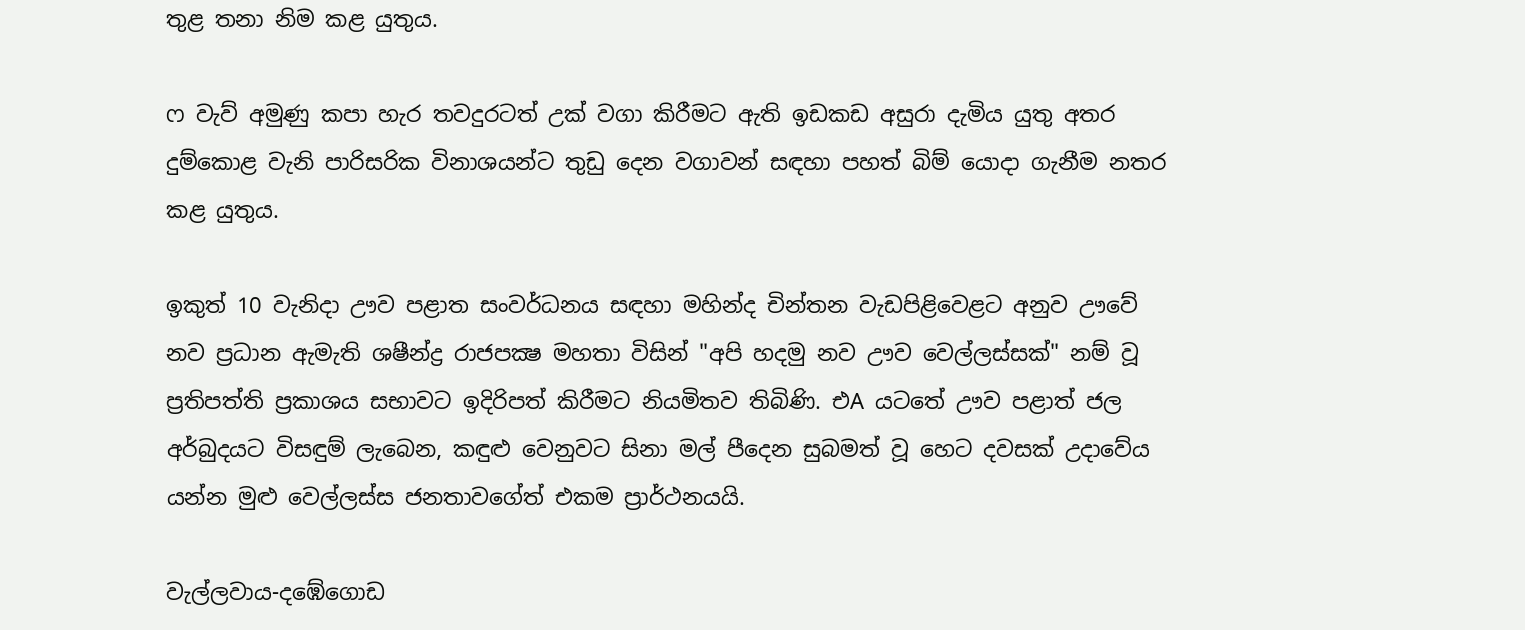තුළ තනා නිම කළ යුතුය.

ෆ වැව් අමුණු කපා හැර තවදුරටත් උක්‌ වගා කිරීමට ඇති ඉඩකඩ අසුරා දැමිය යුතු අතර දුම්කොළ වැනි පාරිසරික විනාශයන්ට තුඩු දෙන වගාවන් සඳහා පහත් බිම් යොදා ගැනීම නතර කළ යුතුය.

ඉකුත් 10 වැනිදා ඌව පළාත සංවර්ධනය සඳහා මහින්ද චින්තන වැඩපිළිවෙළට අනුව ඌවේ නව ප්‍රධාන ඇමැති ශෂීන්ද්‍ර රාජපක්‍ෂ මහතා විසින් "අපි හදමු නව ඌව වෙල්ලස්‌සක්‌" නම් වූ ප්‍රතිපත්ති ප්‍රකාශය සභාවට ඉදිරිපත් කිරීමට නියමිතව තිබිණි. එA යටතේ ඌව පළාත් ජල අර්බුදයට විසඳුම් ලැබෙන, කඳුළු වෙනුවට සිනා මල් පීදෙන සුබමත් වූ හෙට දවසක්‌ උදාවේය යන්න මුළු වෙල්ලස්‌ස ජනතාවගේත් එකම ප්‍රාර්ථනයයි.

වැල්ලවාය-දඹේගොඩ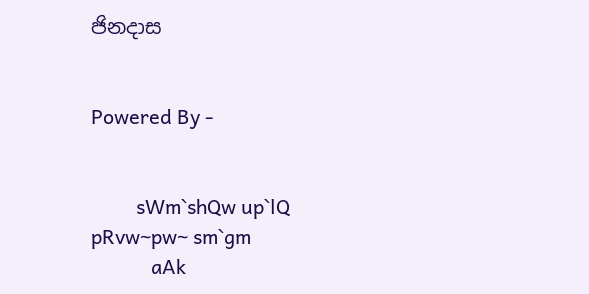ජිනදාස


Powered By -


         sWm`shQw up`lQ pRvw~pw~ sm`gm
            aAk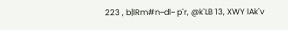223 , b|lRm#n~dl~ p`r, @k`LB 13, XWY lAk`v